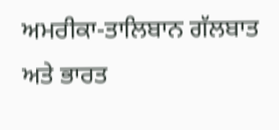ਅਮਰੀਕਾ-ਤਾਲਿਬਾਨ ਗੱਲਬਾਤ ਅਤੇ ਭਾਰਤ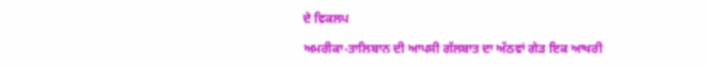ਦੇ ਵਿਕਲਪ

ਅਮਰੀਕਾ-ਤਾਲਿਬਾਨ ਦੀ ਆਪਸੀ ਗੱਲਬਾਤ ਦਾ ਅੱਠਵਾਂ ਗੇੜ ਇਕ ਆਖਰੀ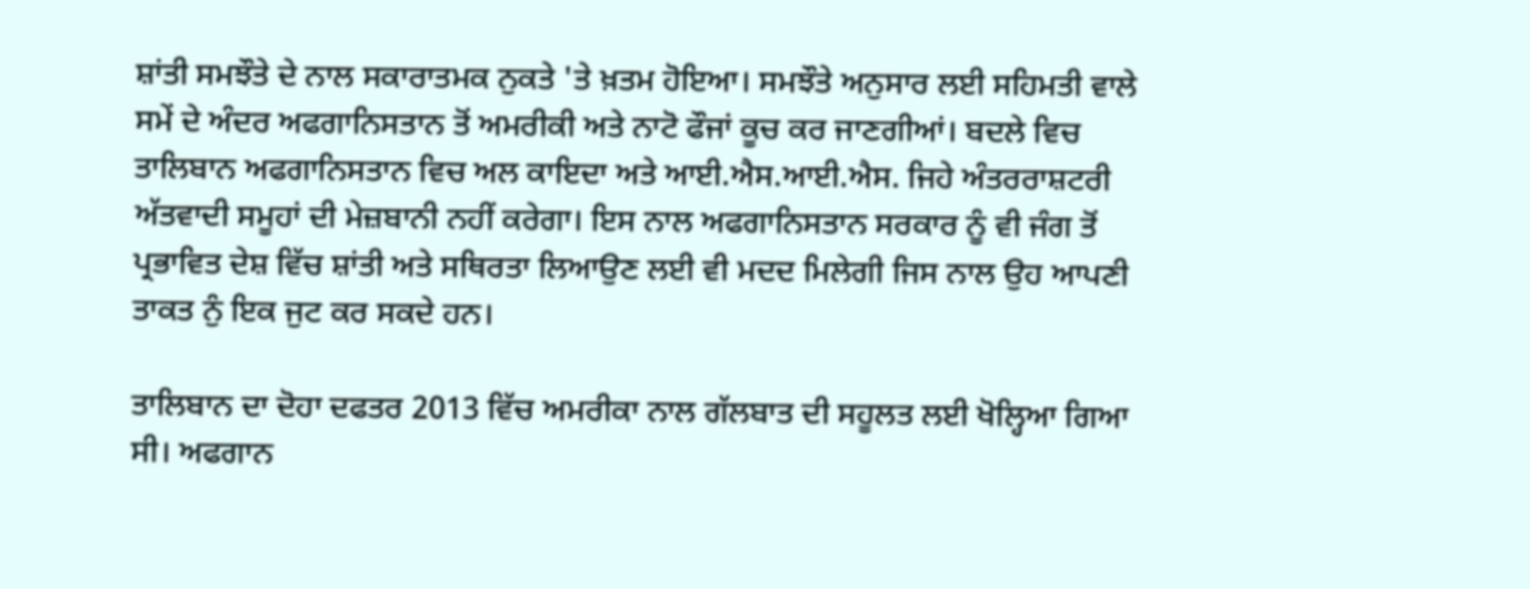ਸ਼ਾਂਤੀ ਸਮਝੌਤੇ ਦੇ ਨਾਲ ਸਕਾਰਾਤਮਕ ਨੁਕਤੇ 'ਤੇ ਖ਼ਤਮ ਹੋਇਆ। ਸਮਝੌਤੇ ਅਨੁਸਾਰ ਲਈ ਸਹਿਮਤੀ ਵਾਲੇ ਸਮੇਂ ਦੇ ਅੰਦਰ ਅਫਗਾਨਿਸਤਾਨ ਤੋਂ ਅਮਰੀਕੀ ਅਤੇ ਨਾਟੋ ਫੌਜਾਂ ਕੂਚ ਕਰ ਜਾਣਗੀਆਂ। ਬਦਲੇ ਵਿਚ ਤਾਲਿਬਾਨ ਅਫਗਾਨਿਸਤਾਨ ਵਿਚ ਅਲ ਕਾਇਦਾ ਅਤੇ ਆਈ.ਐਸ.ਆਈ.ਐਸ. ਜਿਹੇ ਅੰਤਰਰਾਸ਼ਟਰੀ ਅੱਤਵਾਦੀ ਸਮੂਹਾਂ ਦੀ ਮੇਜ਼ਬਾਨੀ ਨਹੀਂ ਕਰੇਗਾ। ਇਸ ਨਾਲ ਅਫਗਾਨਿਸਤਾਨ ਸਰਕਾਰ ਨੂੰ ਵੀ ਜੰਗ ਤੋਂ ਪ੍ਰਭਾਵਿਤ ਦੇਸ਼ ਵਿੱਚ ਸ਼ਾਂਤੀ ਅਤੇ ਸਥਿਰਤਾ ਲਿਆਉਣ ਲਈ ਵੀ ਮਦਦ ਮਿਲੇਗੀ ਜਿਸ ਨਾਲ ਉਹ ਆਪਣੀ ਤਾਕਤ ਨੁੰ ਇਕ ਜੁਟ ਕਰ ਸਕਦੇ ਹਨ।

ਤਾਲਿਬਾਨ ਦਾ ਦੋਹਾ ਦਫਤਰ 2013 ਵਿੱਚ ਅਮਰੀਕਾ ਨਾਲ ਗੱਲਬਾਤ ਦੀ ਸਹੂਲਤ ਲਈ ਖੋਲ੍ਹਿਆ ਗਿਆ ਸੀ। ਅਫਗਾਨ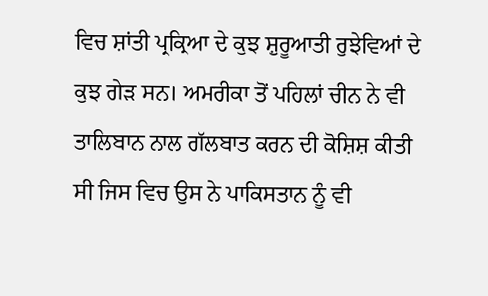ਵਿਚ ਸ਼ਾਂਤੀ ਪ੍ਰਕ੍ਰਿਆ ਦੇ ਕੁਝ ਸ਼ੁਰੂਆਤੀ ਰੁਝੇਵਿਆਂ ਦੇ ਕੁਝ ਗੇੜ ਸਨ। ਅਮਰੀਕਾ ਤੋਂ ਪਹਿਲਾਂ ਚੀਨ ਨੇ ਵੀ ਤਾਲਿਬਾਨ ਨਾਲ ਗੱਲਬਾਤ ਕਰਨ ਦੀ ਕੋਸ਼ਿਸ਼ ਕੀਤੀ ਸੀ ਜਿਸ ਵਿਚ ਉਸ ਨੇ ਪਾਕਿਸਤਾਨ ਨੂੰ ਵੀ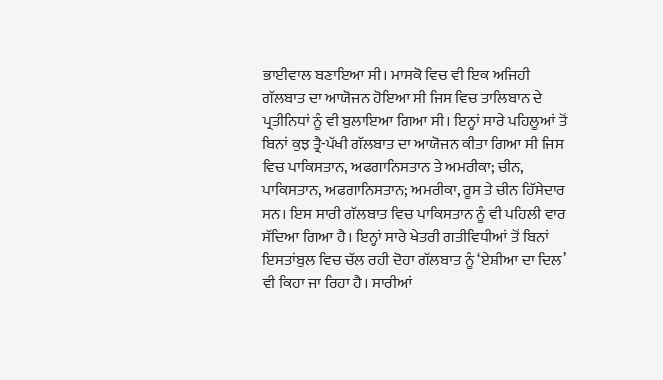ਭਾਈਵਾਲ ਬਣਾਇਆ ਸੀ। ਮਾਸਕੋ ਵਿਚ ਵੀ ਇਕ ਅਜਿਹੀ ਗੱਲਬਾਤ ਦਾ ਆਯੋਜਨ ਹੋਇਆ ਸੀ ਜਿਸ ਵਿਚ ਤਾਲਿਬਾਨ ਦੇ ਪ੍ਰਤੀਨਿਧਾਂ ਨੂੰ ਵੀ ਬੁਲਾਇਆ ਗਿਆ ਸੀ। ਇਨ੍ਹਾਂ ਸਾਰੇ ਪਹਿਲੂਆਂ ਤੋਂ ਬਿਨਾਂ ਕੁਝ ਤ੍ਰੈ-ਪੱਖੀ ਗੱਲਬਾਤ ਦਾ ਆਯੋਜਨ ਕੀਤਾ ਗਿਆ ਸੀ ਜਿਸ ਵਿਚ ਪਾਕਿਸਤਾਨ, ਅਫਗਾਨਿਸਤਾਨ ਤੇ ਅਮਰੀਕਾ; ਚੀਨ, ਪਾਕਿਸਤਾਨ, ਅਫਗਾਨਿਸਤਾਨ; ਅਮਰੀਕਾ, ਰੂਸ ਤੇ ਚੀਨ ਹਿੱਸੇਦਾਰ ਸਨ। ਇਸ ਸਾਰੀ ਗੱਲਬਾਤ ਵਿਚ ਪਾਕਿਸਤਾਨ ਨੂੰ ਵੀ ਪਹਿਲੀ ਵਾਰ ਸੱਦਿਆ ਗਿਆ ਹੈ। ਇਨ੍ਹਾਂ ਸਾਰੇ ਖੇਤਰੀ ਗਤੀਵਿਧੀਆਂ ਤੋਂ ਬਿਨਾਂ ਇਸਤਾਂਬੁਲ ਵਿਚ ਚੱਲ ਰਹੀ ਦੋਹਾ ਗੱਲਬਾਤ ਨੂੰ ‘ਏਸ਼ੀਆ ਦਾ ਦਿਲ’ ਵੀ ਕਿਹਾ ਜਾ ਰਿਹਾ ਹੈ। ਸਾਰੀਆਂ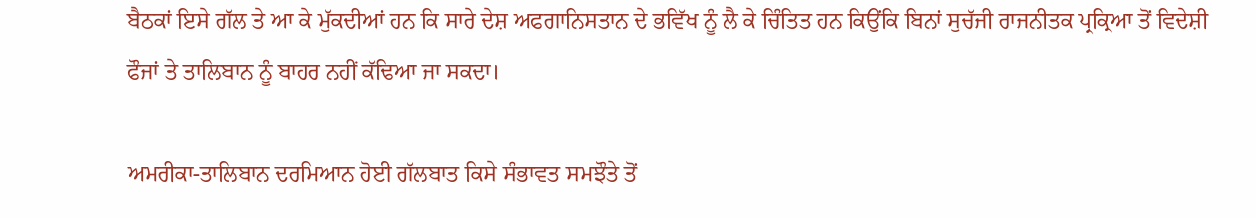ਬੈਠਕਾਂ ਇਸੇ ਗੱਲ ਤੇ ਆ ਕੇ ਮੁੱਕਦੀਆਂ ਹਨ ਕਿ ਸਾਰੇ ਦੇਸ਼ ਅਫਗਾਨਿਸਤਾਨ ਦੇ ਭਵਿੱਖ ਨੂੰ ਲੈ ਕੇ ਚਿੰਤਿਤ ਹਨ ਕਿਉਂਕਿ ਬਿਨਾਂ ਸੁਚੱਜੀ ਰਾਜਨੀਤਕ ਪ੍ਰਕ੍ਰਿਆ ਤੋਂ ਵਿਦੇਸ਼ੀ ਫੌਜਾਂ ਤੇ ਤਾਲਿਬਾਨ ਨੂੰ ਬਾਹਰ ਨਹੀਂ ਕੱਢਿਆ ਜਾ ਸਕਦਾ।

ਅਮਰੀਕਾ-ਤਾਲਿਬਾਨ ਦਰਮਿਆਨ ਹੋਈ ਗੱਲਬਾਤ ਕਿਸੇ ਸੰਭਾਵਤ ਸਮਝੌਤੇ ਤੋਂ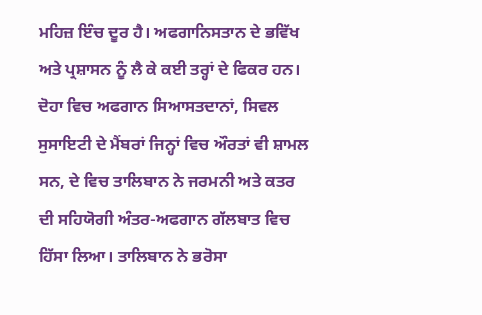ਮਹਿਜ਼ ਇੰਚ ਦੂਰ ਹੈ। ਅਫਗਾਨਿਸਤਾਨ ਦੇ ਭਵਿੱਖ ਅਤੇ ਪ੍ਰਸ਼ਾਸਨ ਨੂੰ ਲੈ ਕੇ ਕਈ ਤਰ੍ਹਾਂ ਦੇ ਫਿਕਰ ਹਨ। ਦੋਹਾ ਵਿਚ ਅਫਗਾਨ ਸਿਆਸਤਦਾਨਾਂ, ਸਿਵਲ ਸੁਸਾਇਟੀ ਦੇ ਮੈਂਬਰਾਂ ਜਿਨ੍ਹਾਂ ਵਿਚ ਔਰਤਾਂ ਵੀ ਸ਼ਾਮਲ ਸਨ, ਦੇ ਵਿਚ ਤਾਲਿਬਾਨ ਨੇ ਜਰਮਨੀ ਅਤੇ ਕਤਰ ਦੀ ਸਹਿਯੋਗੀ ਅੰਤਰ-ਅਫਗਾਨ ਗੱਲਬਾਤ ਵਿਚ ਹਿੱਸਾ ਲਿਆ। ਤਾਲਿਬਾਨ ਨੇ ਭਰੋਸਾ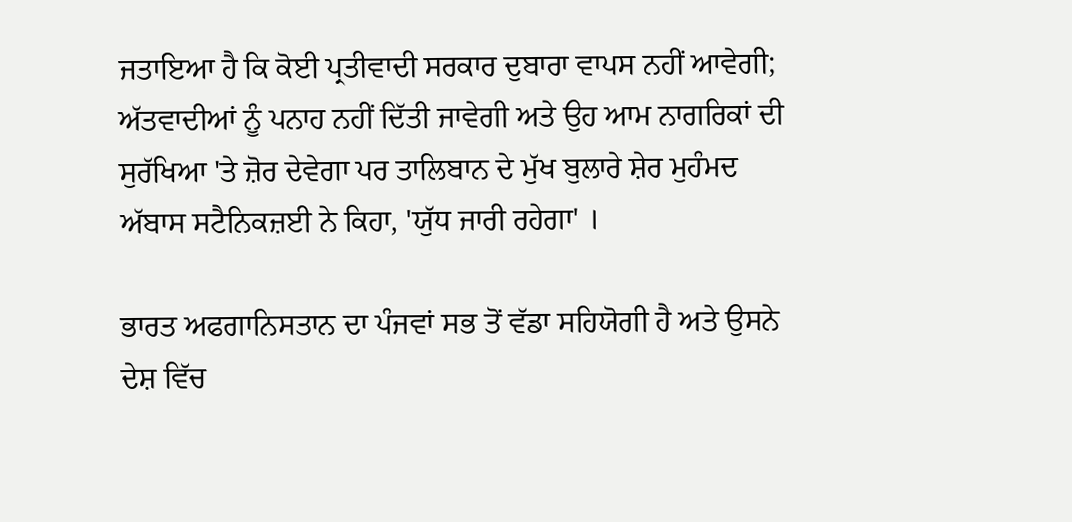ਜਤਾਇਆ ਹੈ ਕਿ ਕੋਈ ਪ੍ਰਤੀਵਾਦੀ ਸਰਕਾਰ ਦੁਬਾਰਾ ਵਾਪਸ ਨਹੀਂ ਆਵੇਗੀ; ਅੱਤਵਾਦੀਆਂ ਨੂੰ ਪਨਾਹ ਨਹੀਂ ਦਿੱਤੀ ਜਾਵੇਗੀ ਅਤੇ ਉਹ ਆਮ ਨਾਗਰਿਕਾਂ ਦੀ ਸੁਰੱਖਿਆ 'ਤੇ ਜ਼ੋਰ ਦੇਵੇਗਾ ਪਰ ਤਾਲਿਬਾਨ ਦੇ ਮੁੱਖ ਬੁਲਾਰੇ ਸ਼ੇਰ ਮੁਹੰਮਦ ਅੱਬਾਸ ਸਟੈਨਿਕਜ਼ਈ ਨੇ ਕਿਹਾ, 'ਯੁੱਧ ਜਾਰੀ ਰਹੇਗਾ' ।

ਭਾਰਤ ਅਫਗਾਨਿਸਤਾਨ ਦਾ ਪੰਜਵਾਂ ਸਭ ਤੋਂ ਵੱਡਾ ਸਹਿਯੋਗੀ ਹੈ ਅਤੇ ਉਸਨੇ ਦੇਸ਼ ਵਿੱਚ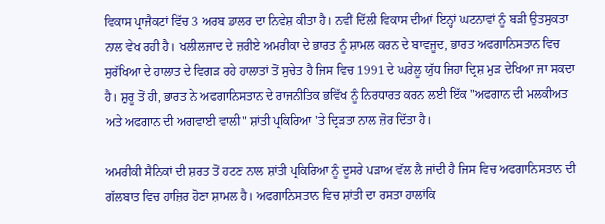ਵਿਕਾਸ ਪ੍ਰਾਜੈਕਟਾਂ ਵਿੱਚ 3 ਅਰਬ ਡਾਲਰ ਦਾ ਨਿਵੇਸ਼ ਕੀਤਾ ਹੈ। ਨਵੀਂ ਦਿੱਲੀ ਵਿਕਾਸ ਦੀਆਂ ਇਨ੍ਹਾਂ ਘਟਨਾਵਾਂ ਨੂੰ ਬੜੀ ਉਤਸੁਕਤਾ ਨਾਲ ਵੇਖ ਰਹੀ ਹੈ। ਖਲੀਲਜਾਦ ਦੇ ਜ਼ਰੀਏ ਅਮਰੀਕਾ ਦੇ ਭਾਰਤ ਨੂੰ ਸ਼ਾਮਲ ਕਰਨ ਦੇ ਬਾਵਜੂਦ, ਭਾਰਤ ਅਫਗਾਨਿਸਤਾਨ ਵਿਚ ਸੁਰੱਖਿਆ ਦੇ ਹਾਲਾਤ ਦੇ ਵਿਗੜ ਰਹੇ ਹਾਲਾਤਾਂ ਤੋਂ ਸੁਚੇਤ ਹੈ ਜਿਸ ਵਿਚ 1991 ਦੇ ਘਰੇਲੂ ਯੁੱਧ ਜਿਹਾ ਦ੍ਰਿਸ਼ ਮੁੜ ਦੇਖਿਆ ਜਾ ਸਕਦਾ ਹੈ। ਸ਼ੁਰੂ ਤੋਂ ਹੀ, ਭਾਰਤ ਨੇ ਅਫਗਾਨਿਸਤਾਨ ਦੇ ਰਾਜਨੀਤਿਕ ਭਵਿੱਖ ਨੂੰ ਨਿਰਧਾਰਤ ਕਰਨ ਲਈ ਇੱਕ "ਅਫਗਾਨ ਦੀ ਮਲਕੀਅਤ ਅਤੇ ਅਫਗਾਨ ਦੀ ਅਗਵਾਈ ਵਾਲੀ" ਸ਼ਾਂਤੀ ਪ੍ਰਕਿਰਿਆ 'ਤੇ ਦ੍ਰਿੜਤਾ ਨਾਲ ਜ਼ੋਰ ਦਿੱਤਾ ਹੈ।

ਅਮਰੀਕੀ ਸੈਨਿਕਾਂ ਦੀ ਸ਼ਰਤ ਤੋਂ ਹਟਣ ਨਾਲ ਸ਼ਾਂਤੀ ਪ੍ਰਕਿਰਿਆ ਨੂੰ ਦੂਸਰੇ ਪੜਾਅ ਵੱਲ ਲੈ ਜਾਂਦੀ ਹੈ ਜਿਸ ਵਿਚ ਅਫਗਾਨਿਸਤਾਨ ਦੀ ਗੱਲਬਾਤ ਵਿਚ ਹਾਜ਼ਿਰ ਹੋਣਾ ਸ਼ਾਮਲ ਹੈ। ਅਫਗਾਨਿਸਤਾਨ ਵਿਚ ਸ਼ਾਂਤੀ ਦਾ ਰਸਤਾ ਹਾਲਾਂਕਿ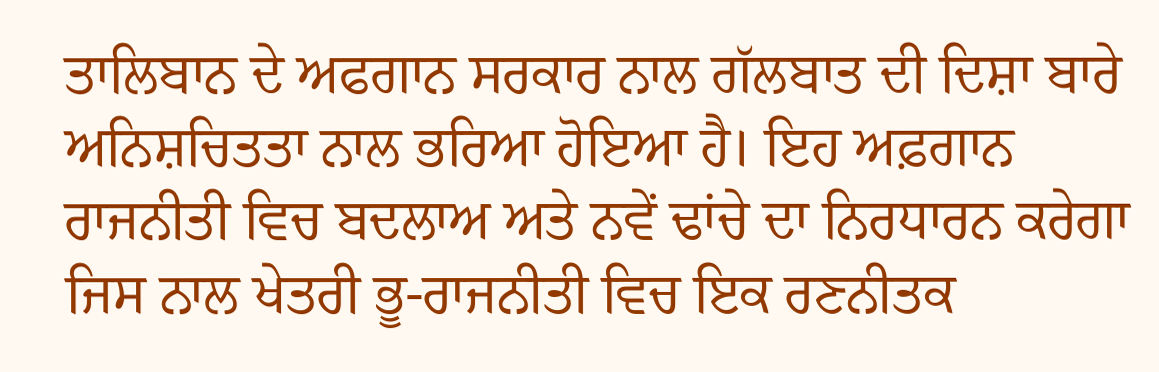ਤਾਲਿਬਾਨ ਦੇ ਅਫਗਾਨ ਸਰਕਾਰ ਨਾਲ ਗੱਲਬਾਤ ਦੀ ਦਿਸ਼ਾ ਬਾਰੇ ਅਨਿਸ਼ਚਿਤਤਾ ਨਾਲ ਭਰਿਆ ਹੋਇਆ ਹੈ। ਇਹ ਅਫ਼ਗਾਨ ਰਾਜਨੀਤੀ ਵਿਚ ਬਦਲਾਅ ਅਤੇ ਨਵੇਂ ਢਾਂਚੇ ਦਾ ਨਿਰਧਾਰਨ ਕਰੇਗਾ ਜਿਸ ਨਾਲ ਖੇਤਰੀ ਭੂ-ਰਾਜਨੀਤੀ ਵਿਚ ਇਕ ਰਣਨੀਤਕ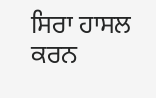ਸਿਰਾ ਹਾਸਲ ਕਰਨ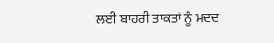ਲਈ ਬਾਹਰੀ ਤਾਕਤਾਂ ਨੂੰ ਮਦਦ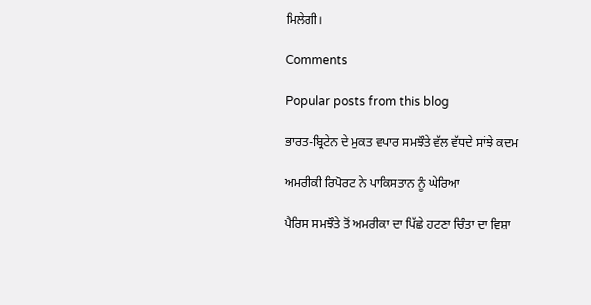ਮਿਲੇਗੀ।

Comments

Popular posts from this blog

ਭਾਰਤ-ਬ੍ਰਿਟੇਨ ਦੇ ਮੁਕਤ ਵਪਾਰ ਸਮਝੌਤੇ ਵੱਲ ਵੱਧਦੇ ਸਾਂਝੇ ਕਦਮ

ਅਮਰੀਕੀ ਰਿਪੋਰਟ ਨੇ ਪਾਕਿਸਤਾਨ ਨੂੰ ਘੇਰਿਆ

ਪੈਰਿਸ ਸਮਝੌਤੇ ਤੋਂ ਅਮਰੀਕਾ ਦਾ ਪਿੱਛੇ ਹਟਣਾ ਚਿੰਤਾ ਦਾ ਵਿਸ਼ਾ